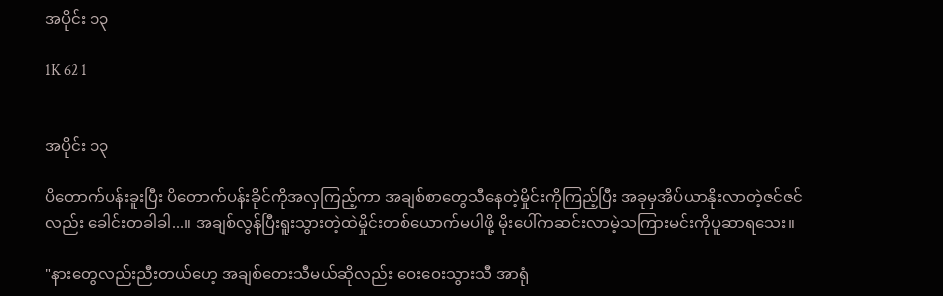အပိုင်း ၁၃

1K 62 1


အပိုင်း ၁၃

ပိတောက်ပန်းခူးပြီး ပိတောက်ပန်းခိုင်ကိုအလှကြည့်ကာ အချစ်စာတွေသီနေတဲ့မှိုင်းကိုကြည့်ပြီး အခုမှအိပ်ယာနိုးလာတဲ့ဇင်ဇင်လည်း ခေါင်းတခါခါ...။ အချစ်လွန်ပြီးရူးသွားတဲ့ထဲမှိုင်းတစ်ယောက်မပါဖို့ မိုးပေါ်ကဆင်းလာမဲ့သကြားမင်းကိုပူဆာရသေး။

"နားတွေလည်းညီးတယ်ဟေ့ အချစ်တေးသီမယ်ဆိုလည်း ဝေးဝေးသွားသီ အာရုံ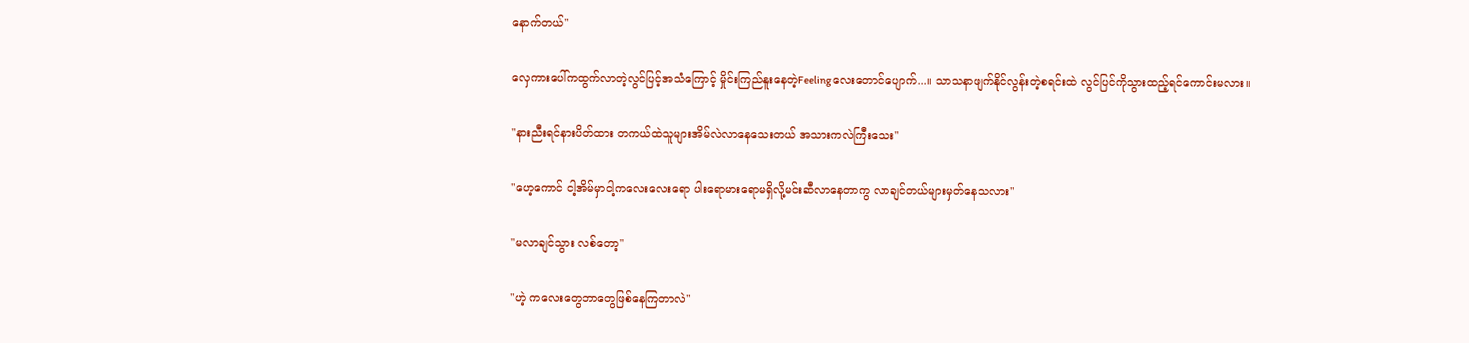နောက်တယ်"

လှေကားပေါ်ကထွက်လာတဲ့လွင်ပြင့်အသံကြောင့် မှိုင်းကြည်နူးနေတဲ့Feelingလေးတောင်ပျောက်...။ သာသနာဖျက်နိုင်လွန်းတဲ့စရင်းထဲ လွင်ပြင်ကိုသွားထည့်ရင်ကောင်းမလား။

"နားညီးရင်နားပိတ်ထား တကယ်ထဲသူများအိမ်လဲလာနေသေးတယ် အသားကလဲကြီးသေး"

"ဟေ့ကောင် ငါ့အိမ်မှာငါ့ကလေးလေးရော ပါးရောမားရောမရှိလို့မင်းဆီလာနေတာကွ လာချင်တယ်များမှတ်နေသလား"

"မလာချင်သွား လစ်တော့"

"ဟဲ့ ကလေးတွေဘာတွေဖြစ်နေကြတာလဲ"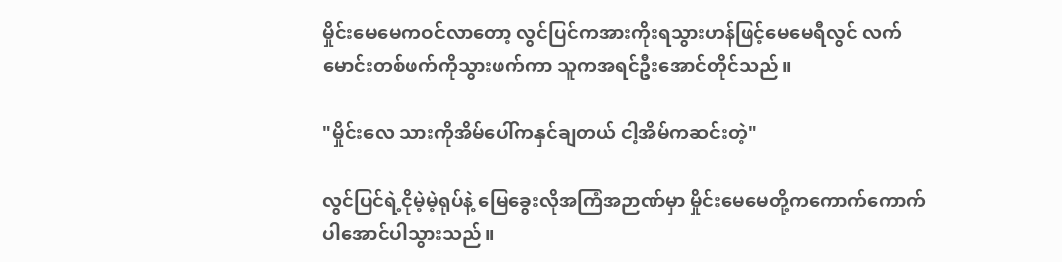မှိုင်းမေမေကဝင်လာတော့ လွင်ပြင်ကအားကိုးရသွားဟန်ဖြင့်မေမေရီလွင် လက်မောင်းတစ်ဖက်ကိုသွားဖက်ကာ သူကအရင်ဦးအောင်တိုင်သည်။

"မှိုင်းလေ သားကိုအိမ်ပေါ်ကနှင်ချတယ် ငါ့အိမ်ကဆင်းတဲ့"

လွင်ပြင်ရဲ့ငိုမဲ့မဲ့ရုပ်နဲ့ မြေခွေးလိုအကြံအဉာဏ်မှာ မှိုင်းမေမေတို့ကကောက်ကောက်ပါအောင်ပါသွားသည်။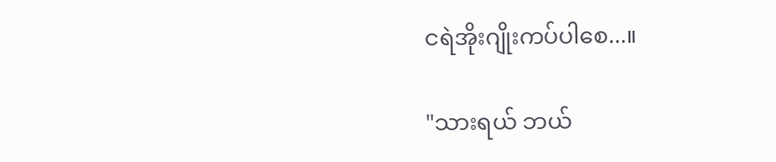ငရဲအိုးဂျိုးကပ်ပါစေ...။

"သားရယ် ဘယ်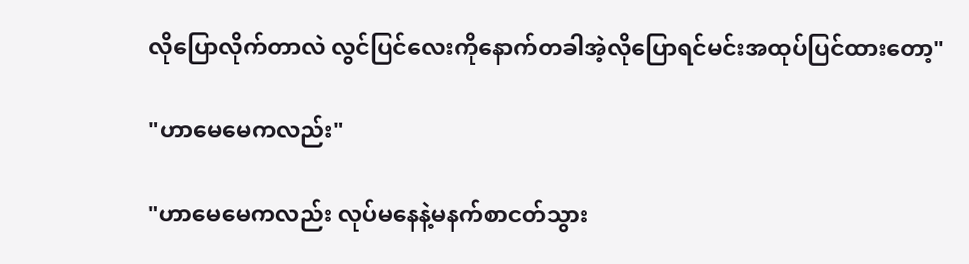လိုပြောလိုက်တာလဲ လွင်ပြင်လေးကိုနောက်တခါအဲ့လိုပြောရင်မင်းအထုပ်ပြင်ထားတော့"

"ဟာမေမေကလည်း"

"ဟာမေမေကလည်း လုပ်မနေနဲ့မနက်စာငတ်သွား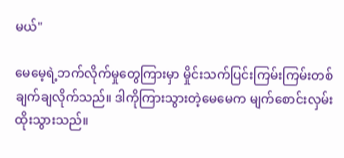မယ်"

မေမေ့ရဲ့ဘက်လိုက်မှုတွေကြားမှာ မှိုင်းသက်ပြင်းကြမ်းကြမ်းတစ်ချက်ချလိုက်သည်။ ဒါကိုကြားသွားတဲ့မေမေက မျက်စောင်းလှမ်းထိုးသွားသည်။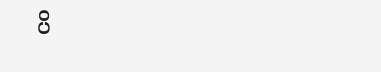ပိ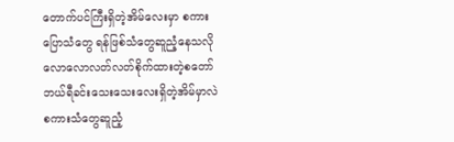တောက်ပင်ကြီးရှိတဲ့အိမ်လေးမှာ စကားပြောသံတွေ ရန်ဖြစ်သံတွေဆူညံ့နေသလို လောလောလတ်လတ်စိုက်ထားတဲ့စတော်ဘယ်ရီခင်းသေးသေးလေးရှိတဲ့အိမ်မှာလဲ စကားသံတွေဆူညံ့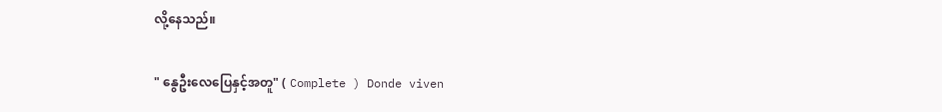လို့နေသည်။

" နွေဦးလေပြေနှင့်အတူ" ( Complete ) Donde viven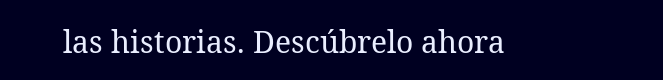las historias. Descúbrelo ahora